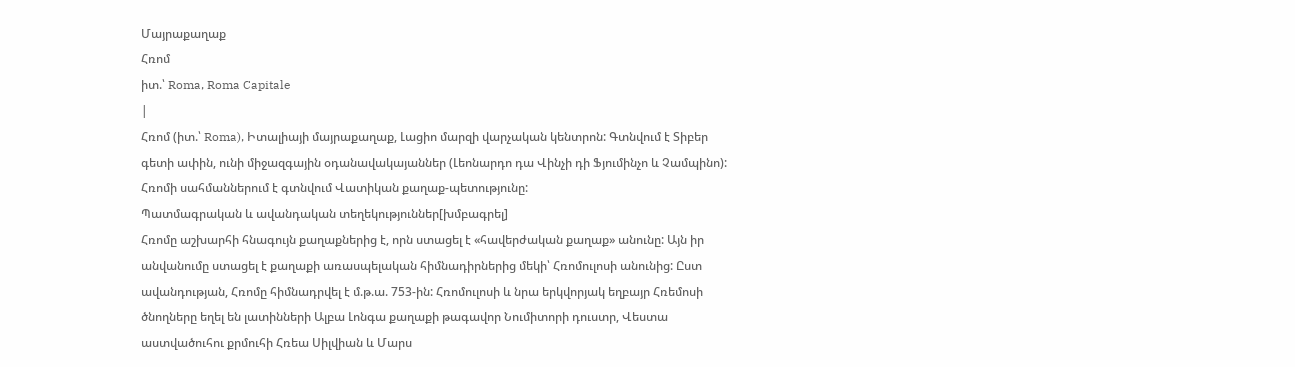Մայրաքաղաք
Հռոմ
իտ.՝ Roma, Roma Capitale
|
Հռոմ (իտ.՝ Roma), Իտալիայի մայրաքաղաք, Լացիո մարզի վարչական կենտրոն: Գտնվում է Տիբեր գետի ափին, ունի միջազգային օդանավակայաններ (Լեոնարդո դա Վինչի դի Ֆյումինչո և Չամպինո): Հռոմի սահմաններում է գտնվում Վատիկան քաղաք-պետությունը:
Պատմագրական և ավանդական տեղեկություններ[խմբագրել]
Հռոմը աշխարհի հնագույն քաղաքներից է, որն ստացել է «հավերժական քաղաք» անունը: Այն իր անվանումը ստացել է քաղաքի առասպելական հիմնադիրներից մեկի՝ Հռոմուլոսի անունից: Ըստ ավանդության, Հռոմը հիմնադրվել է մ.թ.ա. 753-ին: Հռոմուլոսի և նրա երկվորյակ եղբայր Հռեմոսի ծնողները եղել են լատինների Ալբա Լոնգա քաղաքի թագավոր Նումիտորի դուստր, Վեստա աստվածուհու քրմուհի Հռեա Սիլվիան և Մարս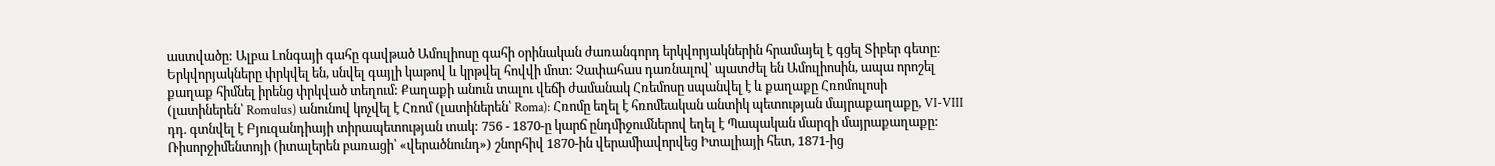աստվածը: Ալբա Լոնգայի գահը գավթած Ամուլիոսը գահի օրինական ժառանգորդ երկվորյակներին հրամայել է գցել Տիբեր գետը: Երկվորյակները փրկվել են, սնվել գայլի կաթով և կրթվել հովվի մոտ: Չափահաս դառնալով՝ պատժել են Ամուլիոսին, ապա որոշել քաղաք հիմնել իրենց փրկված տեղում: Քաղաքի անուն տալու վեճի ժամանակ Հռեմոսը սպանվել է և քաղաքը Հռոմուլոսի (լատիներեն՝ Romulus) անունով կոչվել է Հռոմ (լատիներեն՝ Roma): Հռոմը եղել է հռոմեական անտիկ պետության մայրաքաղաքը, VI-VIII դդ. գտնվել է Բյուզանդիայի տիրապետության տակ: 756 - 1870-ը կարճ ընդմիջումներով եղել է Պապական մարզի մայրաքաղաքը: Ռիսորջիմենտոյի (իտալերեն բառացի՝ «վերածնունդ») շնորհիվ 1870-ին վերամիավորվեց Իտալիայի հետ, 1871-ից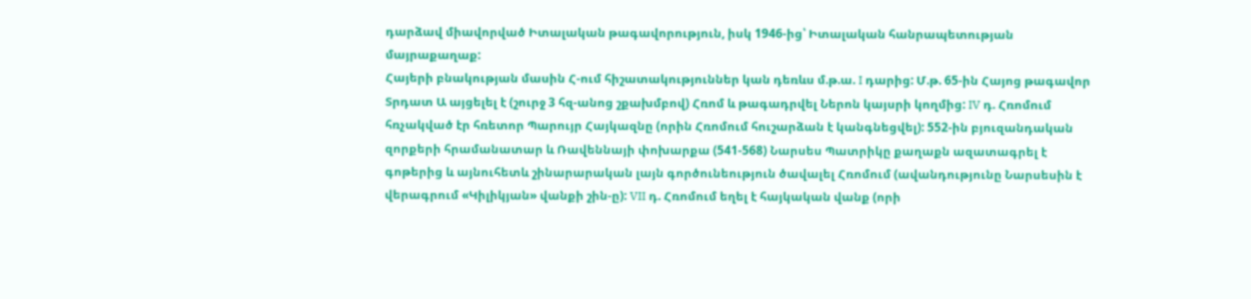դարձավ միավորված Իտալական թագավորություն, իսկ 1946-ից՝ Իտալական հանրապետության մայրաքաղաք:
Հայերի բնակության մասին Հ-ում հիշատակություններ կան դեռևս մ.թ.ա. I դարից: Մ.թ. 65-ին Հայոց թագավոր Տրդատ Ա այցելել է (շուրջ 3 հզ-անոց շքախմբով) Հռոմ և թագադրվել Ներոն կայսրի կողմից: IV դ. Հռոմում հռչակված էր հռետոր Պարույր Հայկազնը (որին Հռոմում հուշարձան է կանգնեցվել): 552-ին բյուզանդական զորքերի հրամանատար և Ռավեննայի փոխարքա (541-568) Նարսես Պատրիկը քաղաքն ազատագրել է գոթերից և այնուհետև շինարարական լայն գործունեություն ծավալել Հռոմում (ավանդությունը Նարսեսին է վերագրում «Կիլիկյան» վանքի շին-ը): VII դ. Հռոմում եղել է հայկական վանք (որի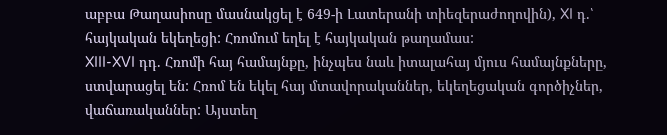աբբա Թաղասիոսը մասնակցել է 649-ի Լատերանի տիեզերաժողովին), XI դ.՝ հայկական եկեղեցի: Հռոմում եղել է հայկական թաղամաս:
XIII-XVI դդ. Հռոմի հայ համայնքը, ինչպես նաև իտալահայ մյուս համայնքները, ստվարացել են: Հռոմ են եկել հայ մտավորականներ, եկեղեցական գործիչներ, վաճառականներ: Այստեղ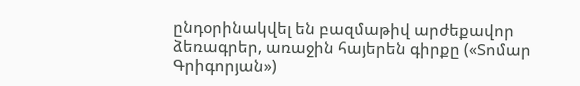ընդօրինակվել են բազմաթիվ արժեքավոր ձեռագրեր, առաջին հայերեն գիրքը («Տոմար Գրիգորյան»)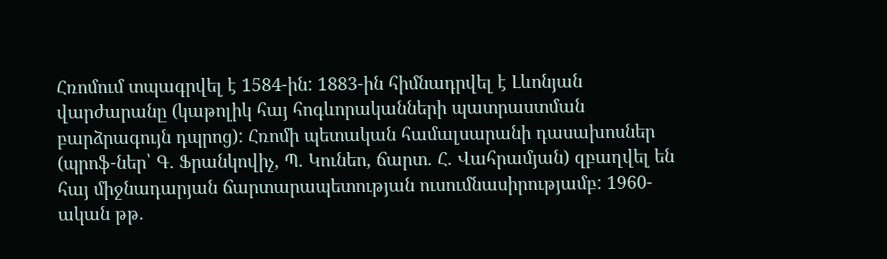Հռոմում տպագրվել է 1584-ին: 1883-ին հիմնադրվել է Լևոնյան վարժարանը (կաթոլիկ հայ հոգևորականների պատրաստման բարձրագույն դպրոց): Հռոմի պետական համալսարանի դասախոսներ (պրոֆ-ներ՝ Գ. Ֆրանկովիչ, Պ. Կունեո, ճարտ. Հ. Վահրամյան) զբաղվել են հայ միջնադարյան ճարտարապետության ուսումնասիրությամբ: 1960-ական թթ.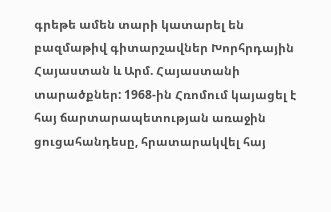գրեթե ամեն տարի կատարել են բազմաթիվ գիտարշավներ Խորհրդային Հայաստան և Արմ. Հայաստանի տարածքներ: 1968-ին Հռոմում կայացել է հայ ճարտարապետության առաջին ցուցահանդեսը, հրատարակվել հայ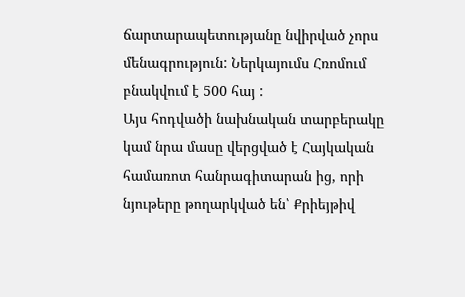ճարտարապետությանը նվիրված չորս մենագրություն: Ներկայումս Հռոմում բնակվում է 500 հայ :
Այս հոդվածի նախնական տարբերակը կամ նրա մասը վերցված է Հայկական համառոտ հանրագիտարան ից, որի նյութերը թողարկված են՝ Քրիեյթիվ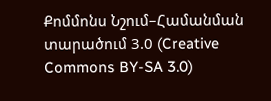Քոմմոնս Նշում–Համանման տարածում 3.0 (Creative Commons BY-SA 3.0)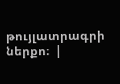թույլատրագրի ներքո։  |